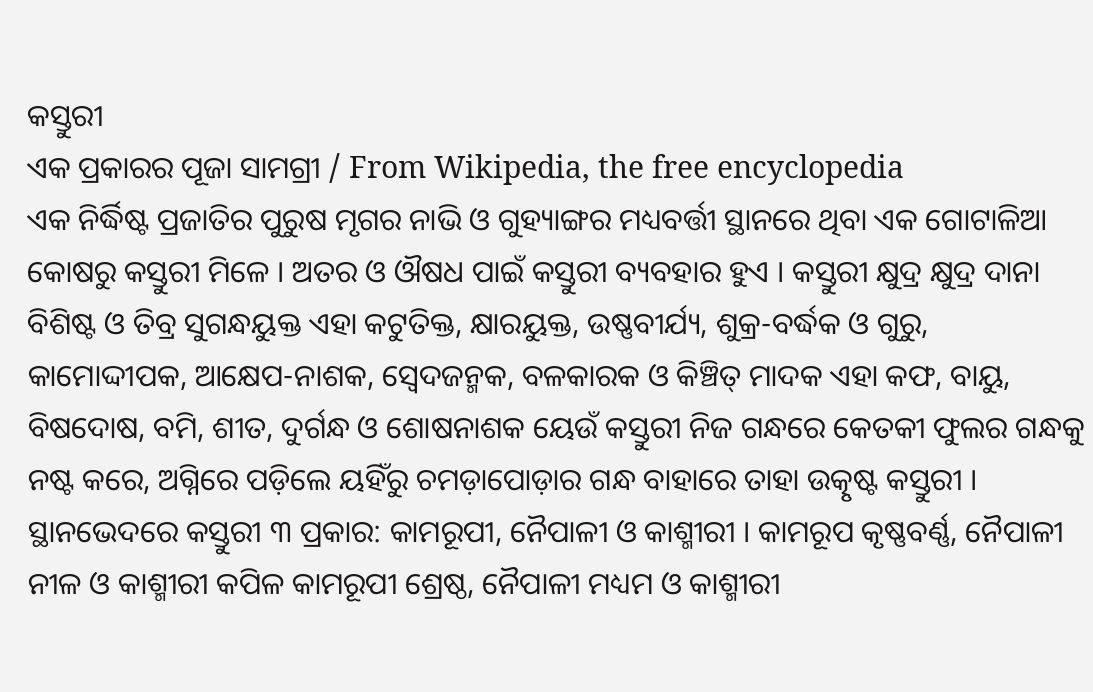କସ୍ତୁରୀ
ଏକ ପ୍ରକାରର ପୂଜା ସାମଗ୍ରୀ / From Wikipedia, the free encyclopedia
ଏକ ନିର୍ଦ୍ଧିଷ୍ଟ ପ୍ରଜାତିର ପୁରୁଷ ମୃଗର ନାଭି ଓ ଗୁହ୍ୟାଙ୍ଗର ମଧ୍ୟବର୍ତ୍ତୀ ସ୍ଥାନରେ ଥିବା ଏକ ଗୋଟାଳିଆ କୋଷରୁ କସ୍ତୁରୀ ମିଳେ । ଅତର ଓ ଔଷଧ ପାଇଁ କସ୍ତୁରୀ ବ୍ୟବହାର ହୁଏ । କସ୍ତୁରୀ କ୍ଷୁଦ୍ର କ୍ଷୁଦ୍ର ଦାନା ବିଶିଷ୍ଟ ଓ ତିବ୍ର ସୁଗନ୍ଧୟୁକ୍ତ ଏହା କଟୁତିକ୍ତ, କ୍ଷାରୟୁକ୍ତ, ଉଷ୍ଣବୀର୍ଯ୍ୟ, ଶୁକ୍ର-ବର୍ଦ୍ଧକ ଓ ଗୁରୁ, କାମୋଦ୍ଦୀପକ, ଆକ୍ଷେପ-ନାଶକ, ସ୍ୱେଦଜନ୍ମକ, ବଳକାରକ ଓ କିଞ୍ଚିତ୍ ମାଦକ ଏହା କଫ, ବାୟୁ, ବିଷଦୋଷ, ବମି, ଶୀତ, ଦୁର୍ଗନ୍ଧ ଓ ଶୋଷନାଶକ ୟେଉଁ କସ୍ତୁରୀ ନିଜ ଗନ୍ଧରେ କେତକୀ ଫୁଲର ଗନ୍ଧକୁ ନଷ୍ଟ କରେ, ଅଗ୍ନିରେ ପଡ଼ିଲେ ୟହିଁରୁ ଚମଡ଼ାପୋଡ଼ାର ଗନ୍ଧ ବାହାରେ ତାହା ଉତ୍କୃଷ୍ଟ କସ୍ତୁରୀ ।
ସ୍ଥାନଭେଦରେ କସ୍ତୁରୀ ୩ ପ୍ରକାର: କାମରୂପୀ, ନୈପାଳୀ ଓ କାଶ୍ମୀରୀ । କାମରୂପ କୃଷ୍ଣବର୍ଣ୍ଣ, ନୈପାଳୀ ନୀଳ ଓ କାଶ୍ମୀରୀ କପିଳ କାମରୂପୀ ଶ୍ରେଷ୍ଠ, ନୈପାଳୀ ମଧ୍ୟମ ଓ କାଶ୍ମୀରୀ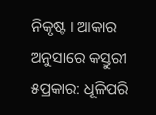ନିକୃଷ୍ଟ । ଆକାର ଅନୁସାରେ କସ୍ତୁରୀ ୫ପ୍ରକାର: ଧୂଳିପରି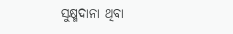ସୁକ୍ଷ୍ମଦାନା ଥିବା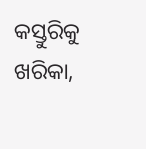କସ୍ତୁରିକୁ ଖରିକା,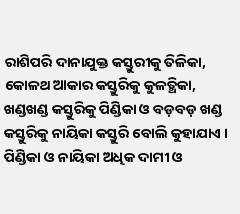ରାଶିପରି ଦାନାଯୁକ୍ତ କସ୍ତୁରୀକୁ ତିଳିକା, କୋଳଥ ଆକାର କସ୍ତୁରିକୁ କୁଳତ୍ଥିକା, ଖଣ୍ଡଖଣ୍ଡ କସ୍ତୁରିକୁ ପିଣ୍ଡିକା ଓ ବଡ଼ବଡ଼ ଖଣ୍ଡ କସ୍ତୁରିକୁ ନାୟିକା କସ୍ତୁରି ବୋଲି କୁହାଯାଏ । ପିଣ୍ଡିକା ଓ ନାୟିକା ଅଧିକ ଦାମୀ ଓ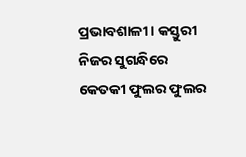ପ୍ରଭାବଶାଳୀ । କସ୍ତୁରୀ ନିଜର ସୁଗନ୍ଧିରେ କେତକୀ ଫୁଲର ଫୁଲର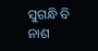ସୁଗନ୍ଧି ବି ନାଶ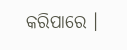କରିପାରେ ।